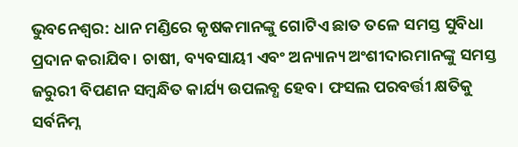ଭୁବନେଶ୍ବର: ଧାନ ମଣ୍ଡିରେ କୃଷକମାନଙ୍କୁ ଗୋଟିଏ ଛାତ ତଳେ ସମସ୍ତ ସୁବିଧା ପ୍ରଦାନ କରାଯିବ। ଚାଷୀ, ବ୍ୟବସାୟୀ ଏବଂ ଅନ୍ୟାନ୍ୟ ଅଂଶୀଦାରମାନଙ୍କୁ ସମସ୍ତ ଜରୁରୀ ବିପଣନ ସମ୍ବନ୍ଧିତ କାର୍ଯ୍ୟ ଉପଲବ୍ଧ ହେବ। ଫସଲ ପରବର୍ତ୍ତୀ କ୍ଷତିକୁ ସର୍ବନିମ୍ନ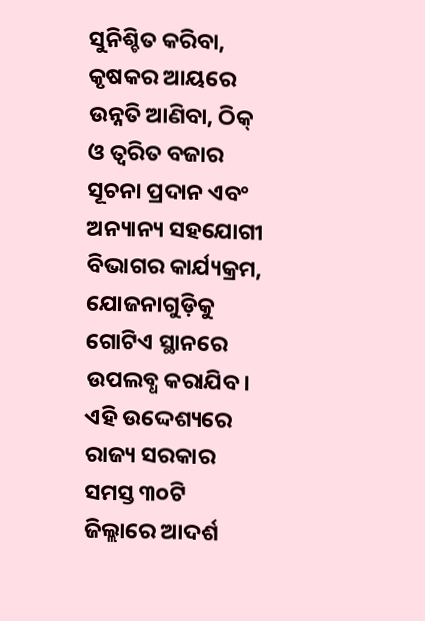ସୁନିଶ୍ଚିତ କରିବା, କୃଷକର ଆୟରେ ଉନ୍ନତି ଆଣିବା, ଠିକ୍ ଓ ତ୍ବରିତ ବଜାର ସୂଚନା ପ୍ରଦାନ ଏବଂ ଅନ୍ୟାନ୍ୟ ସହଯୋଗୀ ବିଭାଗର କାର୍ଯ୍ୟକ୍ରମ, ଯୋଜନାଗୁଡ଼ିକୁ ଗୋଟିଏ ସ୍ଥାନରେ ଉପଲବ୍ଧ କରାଯିବ। ଏହି ଉଦ୍ଦେଶ୍ୟରେ ରାଜ୍ୟ ସରକାର ସମସ୍ତ ୩୦ଟି ଜିଲ୍ଲାରେ ଆଦର୍ଶ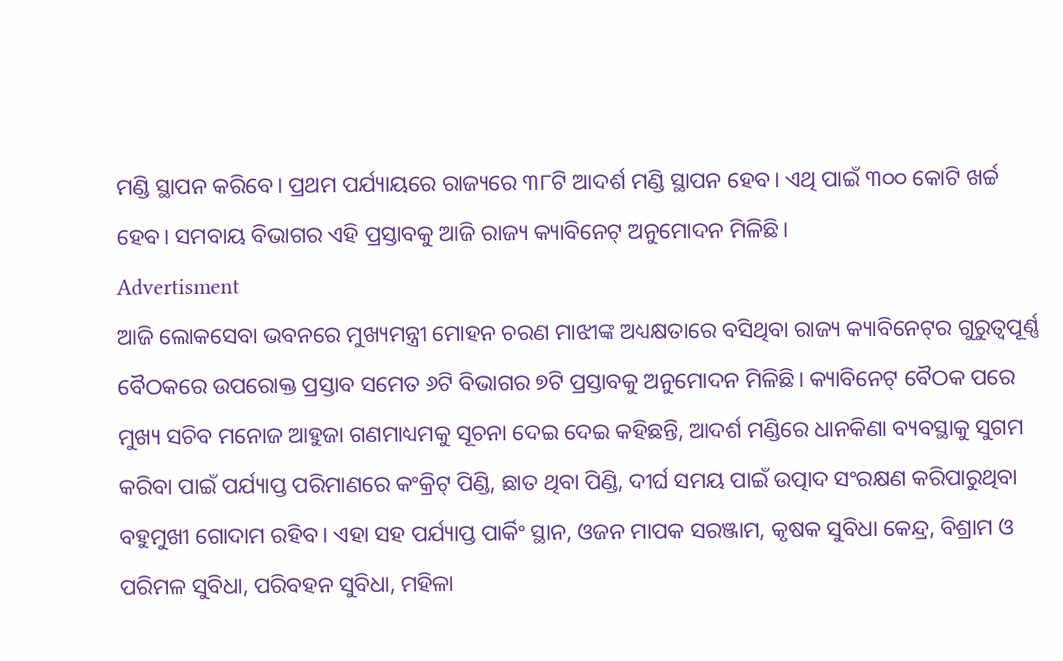ମଣ୍ଡି ସ୍ଥାପନ କରିବେ। ପ୍ରଥମ ପର୍ଯ୍ୟାୟରେ ରାଜ୍ୟରେ ୩୮ଟି ଆଦର୍ଶ ମଣ୍ଡି‌ ସ୍ଥାପନ ହେବ। ଏଥି ପାଇଁ ୩୦୦ କୋଟି ଖର୍ଚ୍ଚ ହେବ। ସମବାୟ ବିଭାଗର ଏହି ପ୍ରସ୍ତାବକୁ ଆଜି ରାଜ୍ୟ କ୍ୟାବିନେଟ୍ ଅନୁମୋଦନ ମିଳିଛି।
Advertisment
ଆଜି ଲୋକସେବା ଭବନରେ ମୁଖ୍ୟମନ୍ତ୍ରୀ ମୋହନ ଚରଣ ମାଝୀଙ୍କ ଅଧ୍ୟକ୍ଷତାରେ ବସିଥିବା ରାଜ୍ୟ କ୍ୟାବିନେଟ୍‌ର ଗୁରୁତ୍ବପୂର୍ଣ୍ଣ ବୈଠକରେ ଉପରୋକ୍ତ ପ୍ରସ୍ତାବ ସମେତ ୬ଟି ବିଭାଗର ୭ଟି ପ୍ରସ୍ତାବକୁ ଅନୁମୋଦନ ମିଳିଛି। କ୍ୟାବିନେଟ୍ ବୈଠକ ପରେ ମୁଖ୍ୟ ସଚିବ ମନୋଜ ଆହୁଜା ଗଣମାଧ୍ୟମକୁ ସୂଚନା ଦେଇ ଦେଇ କହିଛନ୍ତି, ଆଦର୍ଶ ମଣ୍ଡିରେ ଧାନକିଣା ବ୍ୟବସ୍ଥାକୁ ସୁଗମ କରିବା ପାଇଁ ପର୍ଯ୍ୟାପ୍ତ ପରିମାଣରେ କଂକ୍ରିଟ୍‌ ପିଣ୍ଡି, ଛାତ ଥିବା ପିଣ୍ଡି, ଦୀର୍ଘ ସମୟ ପାଇଁ ଉତ୍ପାଦ ସଂରକ୍ଷଣ କରିପାରୁଥିବା ବହୁମୁଖୀ ଗୋଦାମ ରହିବ। ଏହା ସହ ପର୍ଯ୍ୟାପ୍ତ ପାର୍କିଂ ସ୍ଥାନ, ଓଜନ ମାପକ ସରଞ୍ଜାମ, କୃଷକ ସୁବିଧା କେନ୍ଦ୍ର, ବିଶ୍ରାମ ଓ ପରିମଳ ସୁବିଧା, ପରିବହନ ସୁବିଧା, ମହିଳା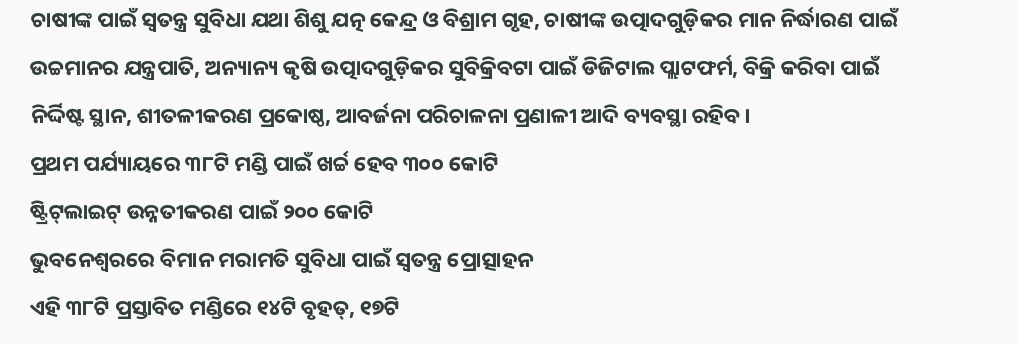ଚାଷୀଙ୍କ ପାଇଁ ସ୍ବତନ୍ତ୍ର ସୁବିଧା ଯଥା ଶିଶୁ ଯତ୍ନ କେନ୍ଦ୍ର ଓ ବିଶ୍ରାମ ଗୃହ, ଚାଷୀଙ୍କ ଉତ୍ପାଦଗୁଡ଼ିକର ମାନ ନିର୍ଦ୍ଧାରଣ ପାଇଁ ଉଚ୍ଚମାନର ଯନ୍ତ୍ରପାତି, ଅନ୍ୟାନ୍ୟ କୃଷି ଉତ୍ପାଦଗୁଡ଼ିକର ସୁବିକ୍ରିବଟା ପାଇଁ ଡିଜିଟାଲ ପ୍ଲାଟଫର୍ମ, ବିକ୍ରି କରିବା ପାଇଁ ନିର୍ଦ୍ଦିଷ୍ଟ ସ୍ଥାନ, ଶୀତଳୀକରଣ ପ୍ରକୋଷ୍ଠ, ଆବର୍ଜନା ପରିଚାଳନା ପ୍ରଣାଳୀ ଆଦି ବ୍ୟବସ୍ଥା ରହିବ।
ପ୍ରଥମ ପର୍ଯ୍ୟାୟରେ ୩୮ଟି ମଣ୍ଡି ପାଇଁ ଖର୍ଚ୍ଚ ହେବ ୩୦୦ କୋଟି
ଷ୍ଟ୍ରିଟ୍‌ଲାଇଟ୍ ଉନ୍ନତୀକରଣ ପାଇଁ ୨୦୦ କୋଟି
ଭୁବନେଶ୍ବରରେ ବିମାନ ମରାମତି ସୁବିଧା ପାଇଁ ସ୍ବତନ୍ତ୍ର ପ୍ରୋତ୍ସାହନ
ଏହି ୩୮ଟି ପ୍ରସ୍ତାବିତ ମଣ୍ଡିରେ ୧୪ଟି ବୃହତ୍‌, ୧୭ଟି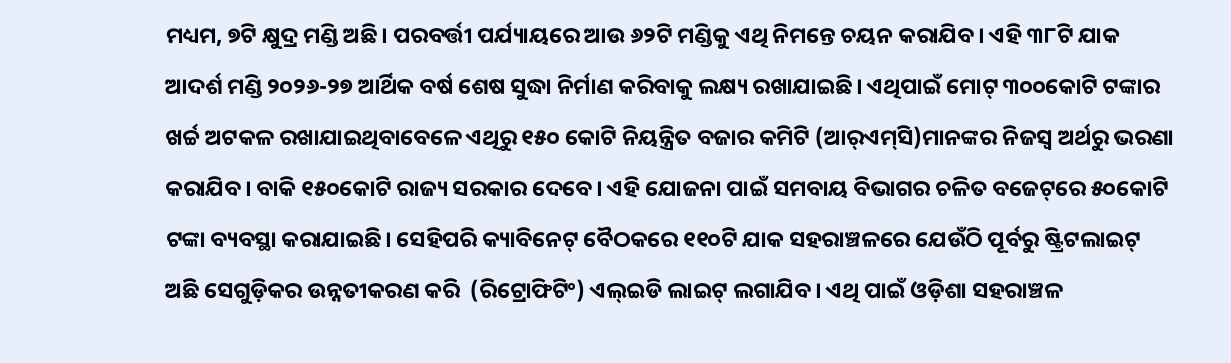ମଧ୍ୟମ, ୭ଟି କ୍ଷୁଦ୍ର ମଣ୍ଡି ଅଛି। ପରବର୍ତ୍ତୀ ପର୍ଯ୍ୟାୟରେ ଆଉ ୬୨ଟି ମଣ୍ଡିକୁ ଏଥି ନିମନ୍ତେ ଚୟନ କରାଯିବ। ଏହି ୩୮ଟି ଯାକ ଆଦର୍ଶ ମଣ୍ଡି ୨୦୨୬-୨୭ ଆର୍ଥିକ ବର୍ଷ ଶେଷ ସୁଦ୍ଧା ନିର୍ମାଣ କରିବାକୁ ଲକ୍ଷ୍ୟ ରଖାଯାଇଛି। ଏଥିପାଇଁ ମୋଟ୍ ୩୦୦କୋଟି ଟଙ୍କାର ଖର୍ଚ୍ଚ ଅଟକଳ ରଖାଯାଇଥିବାବେଳେ ଏଥିରୁ ୧୫୦ କୋଟି ନିୟନ୍ତ୍ରିତ ବଜାର କମିଟି (ଆର୍‌ଏମ୍‌ସି)ମାନଙ୍କର ନିଜସ୍ବ ଅର୍ଥରୁ ଭରଣା କରାଯିବ। ବାକି ୧୫୦କୋଟି ରାଜ୍ୟ ସରକାର ଦେବେ। ଏହି ଯୋଜନା ପାଇଁ ସମବାୟ ବିଭାଗର ଚଳିତ ବଜେଟ୍‌ରେ ୫୦କୋଟି ଟଙ୍କା ବ୍ୟବସ୍ଥା କରାଯାଇଛି। ସେହିପରି କ୍ୟାବିନେଟ୍ ବୈଠକରେ ୧୧୦ଟି ଯାକ ସହରାଞ୍ଚଳରେ ଯେଉଁଠି ପୂର୍ବରୁ ଷ୍ଟ୍ରିଟଲାଇଟ୍ ଅଛି ସେଗୁଡ଼ିକର ଉନ୍ନତୀକରଣ କରି  (ରିଟ୍ରୋଫିଟିଂ) ଏଲ୍‌ଇଡି ଲାଇଟ୍ ଲଗାଯିବ। ଏଥି ପାଇଁ ଓଡ଼ିଶା ସହରାଞ୍ଚଳ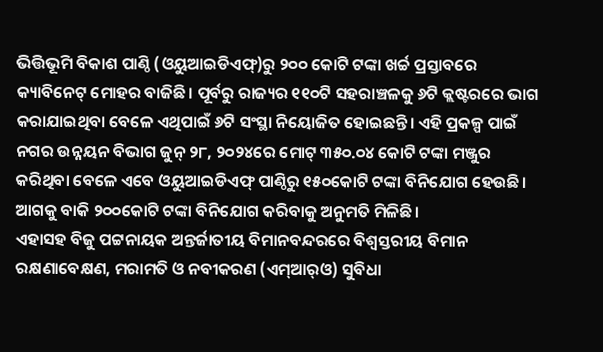ଭିତ୍ତିଭୂମି ବିକାଶ ପାଣ୍ଠି (ଓୟୁଆଇଡିଏଫ୍‌)ରୁ ୨୦୦ କୋଟି ଟଙ୍କା ଖର୍ଚ୍ଚ ପ୍ରସ୍ତାବରେ କ୍ୟାବିନେଟ୍‌ ମୋହର ବାଜିଛି। ପୂର୍ବରୁ ରାଜ୍ୟର ୧୧୦ଟି ସହରାଞ୍ଚଳକୁ ୬ଟି କ୍ଲଷ୍ଟରରେ ଭାଗ କରାଯାଇଥିବା ବେଳେ ଏଥିପାଇଁ ୬ଟି ସଂସ୍ଥା‌ ନିୟୋଜିତ ହୋଇଛନ୍ତି। ଏହି ପ୍ରକଳ୍ପ ପାଇଁ ନଗର ଉନ୍ନୟନ ବିଭାଗ ଜୁନ୍ ୨୮, ୨୦୨୪ରେ ମୋଟ୍ ୩୫୦.୦୪ କୋଟି ଟଙ୍କା ମଞ୍ଜୁର କରିଥିବା ବେଳେ ଏବେ ଓୟୁଆଇଡିଏଫ୍ ପାଣ୍ଠିରୁ ୧୫୦କୋଟି ଟଙ୍କା ବିନିଯୋଗ ହେଉଛି। ଆଗକୁ ବାକି ୨୦୦କୋଟି ଟଙ୍କା ବିନିଯୋଗ କରିବାକୁ ଅନୁମତି ମିଳିଛି।
ଏହାସହ ବିଜୁ ପଟ୍ଟନାୟକ ଅନ୍ତର୍ଜାତୀୟ ବିମାନବନ୍ଦରରେ ବିଶ୍ବସ୍ତରୀୟ ବିମାନ ରକ୍ଷଣାବେକ୍ଷଣ, ମରାମତି ଓ ନବୀକରଣ (ଏମ୍‌ଆର୍‌ଓ) ସୁବିଧା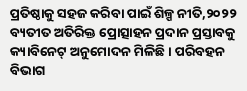ପ୍ରତିଷ୍ଠାକୁ ସହଜ କରିବା ପାଇଁ ଶିଳ୍ପ ନୀତି,୨୦୨୨ ବ୍ୟତୀତ ଅତିରିକ୍ତ ପ୍ରୋତ୍ସାହନ ପ୍ରଦାନ ପ୍ରସ୍ତାବକୁ କ୍ୟାବିନେଟ୍ ଅନୁମୋଦନ ମିଳିଛି। ପରିବହନ ବିଭାଗ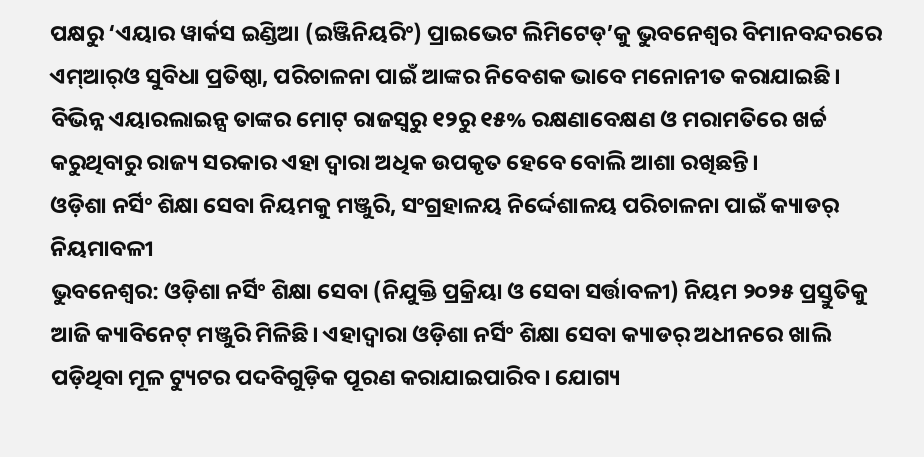ପକ୍ଷରୁ ‘ଏୟାର ୱାର୍କସ ଇଣ୍ଡିଆ (ଇଞ୍ଜିନିୟରିଂ) ପ୍ରାଇଭେଟ ଲିମିଟେଡ୍‌’କୁ ଭୁବନେଶ୍ବର ବିମାନବନ୍ଦରରେ ଏମ୍‌ଆର୍‌ଓ ସୁବିଧା ପ୍ରତିଷ୍ଠା, ପରିଚାଳନା ପାଇଁ ଆଙ୍କର ନିବେଶକ ଭାବେ ମନୋନୀତ କରାଯାଇଛି। ବିଭିନ୍ନ ଏୟାରଲାଇନ୍ସ ତାଙ୍କର ମୋଟ୍‌ ରାଜସ୍ବରୁ ୧୨ରୁ ୧୫% ରକ୍ଷଣାବେକ୍ଷଣ ଓ ମରାମତିରେ ଖର୍ଚ୍ଚ କରୁଥିବାରୁ ରାଜ୍ୟ ସରକାର ଏହା ଦ୍ବାରା ଅଧିକ ଉପକୃତ ହେବେ ବୋଲି ଆଶା ରଖିଛନ୍ତି।
ଓଡ଼ିଶା ନର୍ସିଂ ଶିକ୍ଷା ସେବା ନିୟମକୁ ମଞ୍ଜୁରି, ସଂଗ୍ରହାଳୟ ନିର୍ଦ୍ଦେଶାଳୟ ପରିଚାଳନା ପାଇଁ କ୍ୟାଡର୍‌ ନିୟମାବଳୀ
ଭୁବନେଶ୍ବର: ଓଡ଼ିଶା ନର୍ସିଂ ଶିକ୍ଷା ସେବା (ନିଯୁକ୍ତି ପ୍ରକ୍ରିୟା ଓ ସେବା ସର୍ତ୍ତାବଳୀ) ନିୟମ ୨୦୨୫ ପ୍ରସ୍ତୁତିକୁ ଆଜି କ୍ୟାବିନେଟ୍‌ ମଞ୍ଜୁରି ମିଳିଛି। ଏହାଦ୍ବାରା ଓଡ଼ିଶା ନର୍ସିଂ ଶିକ୍ଷା ସେବା କ୍ୟାଡର୍‌ ଅଧୀନରେ ଖାଲି ପଡ଼ିଥିବା ମୂଳ ଟ୍ୟୁଟର ପଦବିଗୁଡ଼ିକ ପୂରଣ କରାଯାଇପାରିବ। ଯୋଗ୍ୟ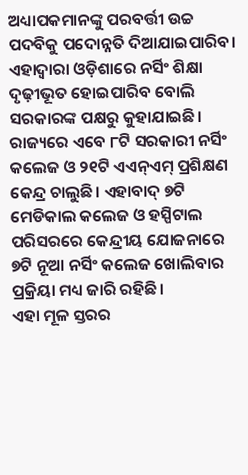ଅଧ୍ୟାପକମାନଙ୍କୁ ପରବର୍ତ୍ତୀ ଉଚ୍ଚ ପଦବିକୁ ପଦୋନ୍ନତି ଦିଆଯାଇପାରିବ। ଏହାଦ୍ବାରା ଓଡ଼ିଶାରେ ନର୍ସିଂ ଶିକ୍ଷା ଦୃଢ଼ୀଭୂତ ହୋଇପାରିବ ବୋଲି ସରକାରଙ୍କ ପକ୍ଷରୁ କୁହାଯାଇଛି। ରାଜ୍ୟରେ ଏବେ ୮ଟି ସରକାରୀ ନର୍ସିଂ କଲେଜ ଓ ୨୧ଟି ଏଏନ୍‌ଏମ୍‌ ପ୍ରଶିକ୍ଷଣ କେନ୍ଦ୍ର ଚାଲୁଛି। ଏହାବାଦ୍ ୭ଟି ମେଡିକାଲ କଲେଜ ଓ ହସ୍ପିଟାଲ ପରିସରରେ କେନ୍ଦ୍ରୀୟ ଯୋଜନାରେ ୭ଟି ନୂଆ ନର୍ସିଂ କଲେଜ ଖୋଲିବାର ପ୍ରକ୍ରିୟା ମଧ୍ୟ ଜାରି ରହିଛି।
ଏହା ମୂଳ ସ୍ତରର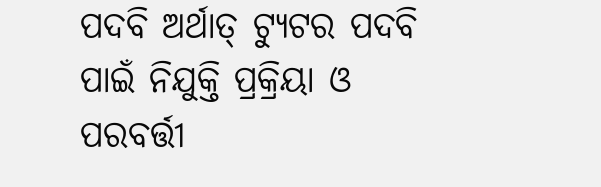ପଦବି ଅର୍ଥାତ୍ ଟ୍ୟୁଟର ପଦବି ପାଇଁ ନିଯୁକ୍ତି ପ୍ରକ୍ରିୟା ଓ ପରବର୍ତ୍ତୀ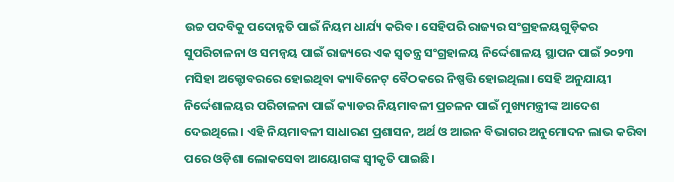ଉଚ୍ଚ ପଦବିକୁ ପଦୋନ୍ନତି ପାଇଁ ନିୟମ ଧାର୍ଯ୍ୟ କରିବ। ସେହିପରି ରାଜ୍ୟର ସଂଗ୍ରହଳୟଗୁଡ଼ିକର ସୁପରିଚାଳନା ଓ ସମନ୍ବୟ ପାଇଁ ରାଜ୍ୟରେ ଏକ ସ୍ବତନ୍ତ୍ର ସଂଗ୍ରହାଳୟ ନିର୍ଦ୍ଦେଶାଳୟ ସ୍ଥାପନ ପାଇଁ ୨୦୨୩ ମସିହା ଅକ୍ଟୋବରରେ ହୋଇଥିବା କ୍ୟାବିନେଟ୍ ବୈଠକରେ ନିଷ୍ପତ୍ତି ହୋଇଥିଲା। ସେହି ଅନୁଯାୟୀ ନିର୍ଦ୍ଦେଶାଳୟର ପରିଚାଳନା ପାଇଁ କ୍ୟାଡର ନିୟମାବଳୀ ପ୍ରଚଳନ ପାଇଁ ମୁଖ୍ୟମନ୍ତ୍ରୀଙ୍କ ଆଦେଶ ଦେଇଥିଲେ। ଏହି ନିୟମାବଳୀ ସାଧାରଣ ପ୍ରଶାସନ, ଅର୍ଥ ଓ ଆଇନ ବିଭାଗର ଅନୁମୋଦନ ଲାଭ କରିବା ପରେ ଓଡ଼ିଶା ଲୋକସେବା ଆୟୋଗଙ୍କ ସ୍ବୀକୃତି ପାଇଛି।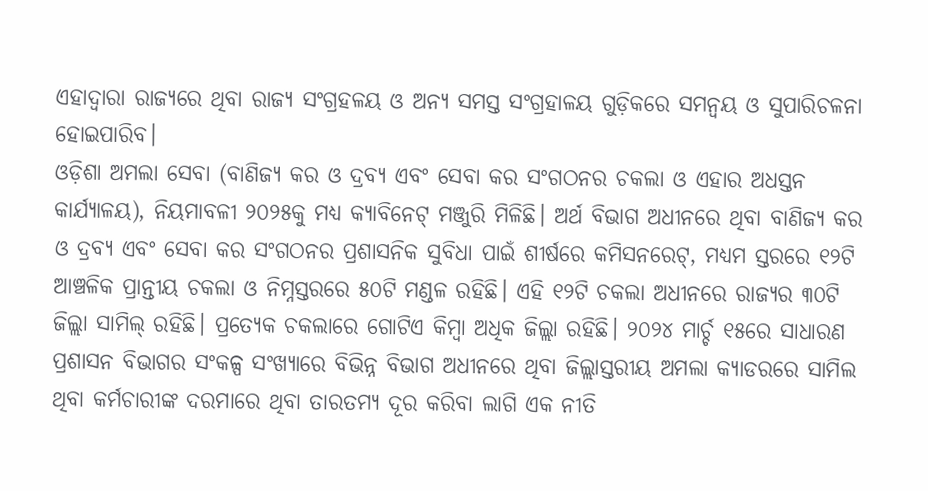ଏହାଦ୍ବାରା ରାଜ୍ୟରେ ଥିବା ରାଜ୍ୟ ସଂଗ୍ରହଳୟ ଓ ଅନ୍ୟ ସମସ୍ତ ସଂଗ୍ରହାଳୟ ଗୁଡ଼ିକରେ ସମନ୍ବୟ ଓ ସୁପାରିଚଳନା ହୋଇପାରିବ।
ଓଡ଼ିଶା ଅମଲା ସେବା (ବାଣିଜ୍ୟ କର ଓ ଦ୍ରବ୍ୟ ଏବଂ ସେବା କର ସଂଗଠନର ଚକଲା ଓ ଏହାର ଅଧସ୍ତନ କାର୍ଯ୍ୟାଳୟ), ନିୟମାବଳୀ ୨୦୨୫କୁ ମଧ୍ୟ କ୍ୟାବିନେଟ୍‌ ମଞ୍ଜୁରି ମିଳିଛି। ଅର୍ଥ ବିଭାଗ ଅଧୀନରେ ଥିବା ବାଣିଜ୍ୟ କର ଓ ଦ୍ରବ୍ୟ ଏବଂ ସେବା କର ସଂଗଠନର ପ୍ରଶାସନିକ ସୁବିଧା ପାଇଁ ଶୀର୍ଷରେ କମିସନରେଟ୍, ମଧ୍ୟମ ସ୍ତରରେ ୧୨ଟି ଆଞ୍ଚଳିକ ପ୍ରାନ୍ତୀୟ ଚକଲା ଓ ନିମ୍ନସ୍ତରରେ ୫୦ଟି ମଣ୍ଡଳ ରହିଛି। ଏହି ୧୨ଟି ଚକଲା ଅଧୀନରେ ରାଜ୍ୟର ୩୦ଟି ଜିଲ୍ଲା ସାମିଲ୍ ରହିଛି। ପ୍ରତ୍ୟେକ ଚକଲାରେ ଗୋଟିଏ କିମ୍ବା ଅଧିକ ଜିଲ୍ଲା ରହିଛି। ୨୦୨୪ ମାର୍ଚ୍ଚ ୧୫ରେ ସାଧାରଣ ପ୍ରଶାସନ ବିଭାଗର ସଂକଳ୍ପ ସଂଖ୍ୟାରେ ବିଭିନ୍ନ ବିଭାଗ ଅଧୀନରେ ଥିବା ଜିଲ୍ଲାସ୍ତରୀୟ ଅମଲା କ୍ୟାଡରରେ ସାମିଲ ଥିବା କର୍ମଚାରୀଙ୍କ ଦରମାରେ ଥିବା ତାରତମ୍ୟ ଦୂର କରିବା ଲାଗି ଏକ ନୀତି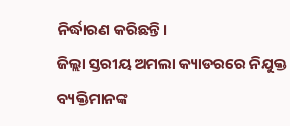ନିର୍ଦ୍ଧାରଣ କରିଛନ୍ତି।
ଜିଲ୍ଲା ସ୍ତରୀୟ ଅମଲା କ୍ୟାଡରରେ ନିଯୁକ୍ତ ବ୍ୟକ୍ତିମାନଙ୍କ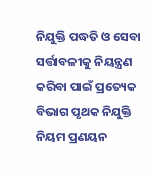ନିଯୁକ୍ତି ପଦ୍ଧତି ଓ ସେବା ସର୍ତ୍ତାବଳୀକୁ ନିୟନ୍ତ୍ରଣ କରିବା ପାଇଁ ପ୍ରତ୍ୟେକ ବିଭାଗ ପୃଥକ ନିଯୁକ୍ତି ନିୟମ ପ୍ରଣୟନ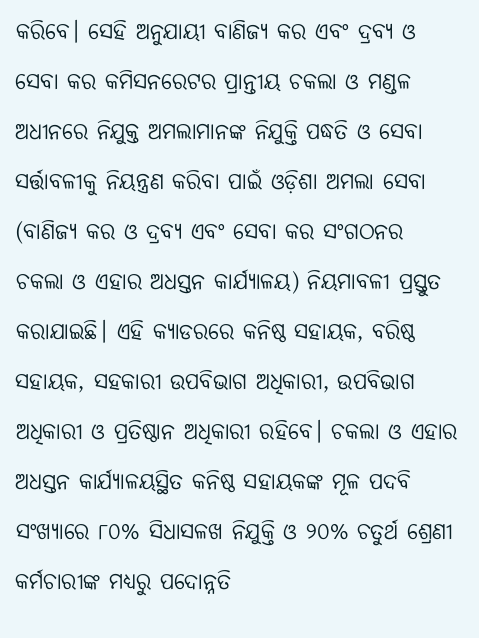କରିବେ। ସେହି ଅନୁଯାୟୀ ବାଣିଜ୍ୟ କର ଏବଂ ଦ୍ରବ୍ୟ ଓ ସେବା କର କମିସନରେଟର ପ୍ରାନ୍ତୀୟ ଚକଲା ଓ ମଣ୍ଡଳ ଅଧୀନରେ ନିଯୁକ୍ତ ଅମଲାମାନଙ୍କ ନିଯୁକ୍ତି ପଦ୍ଧତି ଓ ସେବା ସର୍ତ୍ତାବଳୀକୁ ନିୟନ୍ତ୍ରଣ କରିବା ପାଇଁ ଓଡ଼ିଶା ଅମଲା ସେବା (ବାଣିଜ୍ୟ କର ଓ ଦ୍ରବ୍ୟ ଏବଂ ସେବା କର ସଂଗଠନର ଚକଲା ଓ ଏହାର ଅଧସ୍ତନ କାର୍ଯ୍ୟାଳୟ) ନିୟମାବଳୀ ପ୍ରସ୍ତୁତ କରାଯାଇଛି। ଏହି କ୍ୟାଡରରେ କନିଷ୍ଠ ସହାୟକ, ବରିଷ୍ଠ ସହାୟକ, ସହକାରୀ ଉପବିଭାଗ ଅଧିକାରୀ, ଉପବିଭାଗ ଅଧିକାରୀ ଓ ପ୍ରତିଷ୍ଠାନ ଅଧିକାରୀ ରହିବେ। ଚକଲା ଓ ଏହାର ଅଧସ୍ତନ କାର୍ଯ୍ୟାଳୟସ୍ଥିତ କନିଷ୍ଠ ସହାୟକଙ୍କ ମୂଳ ପଦବି ସଂଖ୍ୟାରେ ୮୦% ସିଧାସଳଖ ନିଯୁକ୍ତି ଓ ୨୦% ଚତୁର୍ଥ ଶ୍ରେଣୀ କର୍ମଚାରୀଙ୍କ ମଧ୍ୟରୁ ପଦୋନ୍ନତି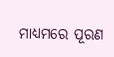ମାଧ୍ୟମରେ ପୂରଣ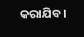କରାଯିବ।